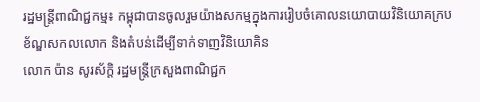រដ្ឋមន្ត្រីពាណិជ្ជកម្ម៖ កម្ពុជាបានចូលរួមយ៉ាងសកម្មក្នុងការរៀបចំគោលនយោបាយវិនិយោគក្របខ័ណ្ឌសកលលោក និងតំបន់ដើម្បីទាក់ទាញវិនិយោគិន
លោក ប៉ាន សូរស័ក្ដិ រដ្ឋមន្ត្រីក្រសួងពាណិជ្ជក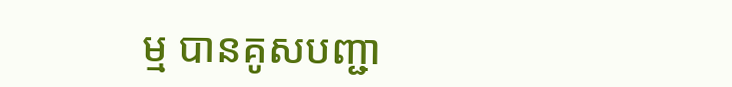ម្ម បានគូសបញ្ជា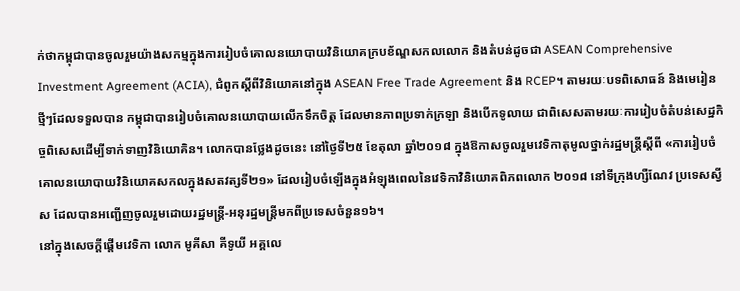ក់ថាកម្ពុជាបានចូលរួមយ៉ាងសកម្មក្នុងការរៀបចំគោលនយោបាយវិនិយោគក្របខ័ណ្ឌសកលលោក និងតំបន់ដូចជា ASEAN Comprehensive Investment Agreement (ACIA), ជំពូកស្ដីពីវិនិយោគនៅក្នុង ASEAN Free Trade Agreement និង RCEP។ តាមរយៈបទពិសោធន៍ និងមេរៀនថ្មីៗដែលទទួលបាន កម្ពុជាបានរៀបចំគោលនយោបាយលើកទឹកចិត្ត ដែលមានភាពប្រទាក់ក្រឡា និងបើកទូលាយ ជាពិសេសតាមរយៈការរៀបចំតំបន់សេដ្ឋកិច្ចពិសេសដើម្បីទាក់ទាញវិនិយោគិន។ លោកបានថ្លែងដូចនេះ នៅថ្ងៃទី២៥ ខែតុលា ឆ្នាំ២០១៨ ក្នុងឱកាសចូលរួមវេទិកាតុមូលថ្នាក់រដ្ឋមន្ត្រីស្ដីពី «ការរៀបចំគោលនយោបាយវិនិយោគសកលក្នុងសតវត្សទី២១» ដែលរៀបចំឡើងក្នុងអំឡុងពេលនៃវេទិកាវិនិយោគពិភពលោក ២០១៨ នៅទីក្រុងហ្សឺណែវ ប្រទេសស្វីស ដែលបានអញ្ជើញចូលរួមដោយរដ្ឋមន្ត្រី-អនុរដ្ឋមន្ត្រីមកពីប្រទេសចំនួន១៦។
នៅក្នុងសេចក្ដីផ្ដើមវេទិកា លោក មូគីសា គីទូយី អគ្គលេ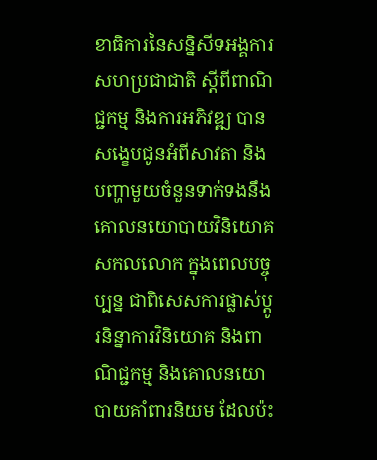ខាធិការនៃសន្និសីទអង្គការសហប្រជាជាតិ ស្ដីពីពាណិជ្ជកម្ម និងការអភិវឌ្ឍ បានសង្ខេបជូនអំពីសាវតា និងបញ្ហាមួយចំនួនទាក់ទងនឹងគោលនយោបាយវិនិយោគសកលលោក ក្នុងពេលបច្ចុប្បន្ន ជាពិសេសការផ្លាស់ប្ដូរនិន្នាការវិនិយោគ និងពាណិជ្ជកម្ម និងគោលនយោបាយគាំពារនិយម ដែលប៉ះ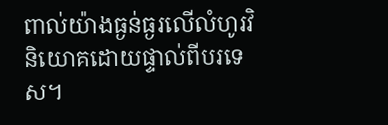ពាល់យ៉ាងធ្ងន់ធ្ងរលើលំហូរវិនិយោគដោយផ្ទាល់ពីបរទេស។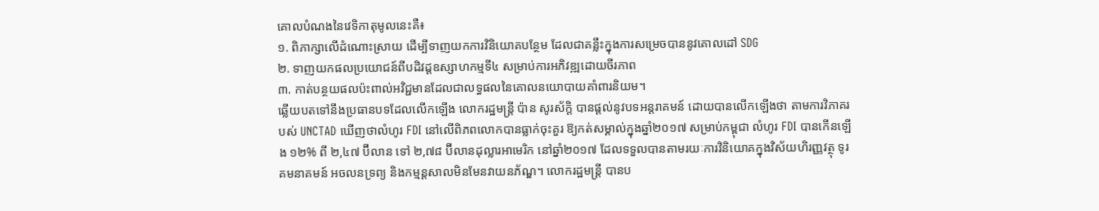គោលបំណងនៃវេទិកាតុមូលនេះគឺ៖
១. ពិភាក្សាលើដំណោះស្រាយ ដើម្បីទាញយកការវិនិយោគបន្ថែម ដែលជាគន្លឹះក្នុងការសម្រេចបាននូវគោលដៅ SDG
២. ទាញយកផលប្រយោជន៍ពីបដិវដ្តឧស្សាហកម្មទី៤ សម្រាប់ការអភិវឌ្ឍដោយចីរភាព
៣. កាត់បន្ថយផលប៉ះពាល់អវិជ្ជមានដែលជាលទ្ធផលនៃគោលនយោបាយគាំពារនិយម។
ឆ្លើយបតទៅនឹងប្រធានបទដែលលើកឡើង លោករដ្ឋមន្ត្រី ប៉ាន សូរស័ក្តិ បានផ្ដល់នូវបទអន្តរាគមន៍ ដោយបានលើកឡើងថា តាមការវិភាគរបស់ UNCTAD ឃើញថាលំហូរ FDI នៅលើពិភពលោកបានធ្លាក់ចុះគួរ ឱ្យកត់សម្គាល់ក្នុងឆ្នាំ២០១៧ សម្រាប់កម្ពុជា លំហូរ FDI បានកើនឡើង ១២% ពី ២,៤៧ ប៊ីលាន ទៅ ២,៧៨ ប៊ីលានដុល្លារអាមេរិក នៅឆ្នាំ២០១៧ ដែលទទួលបានតាមរយៈការវិនិយោគក្នុងវិស័យហិរញ្ញវត្ថុ ទូរគមនាគមន៍ អចលនទ្រព្យ និងកម្មន្តសាលមិនមែនវាយនភ័ណ្ឌ។ លោករដ្ឋមន្រ្តី បានប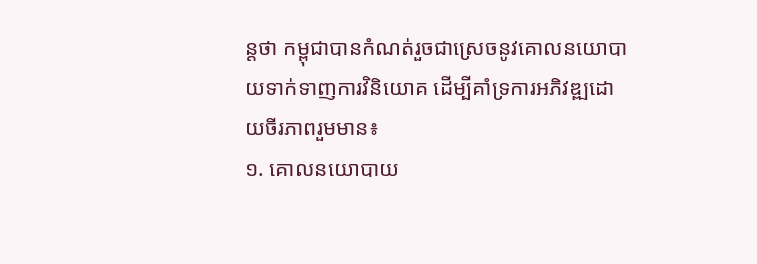ន្តថា កម្ពុជាបានកំណត់រួចជាស្រេចនូវគោលនយោបាយទាក់ទាញការវិនិយោគ ដើម្បីគាំទ្រការអភិវឌ្ឍដោយចីរភាពរួមមាន៖
១. គោលនយោបាយ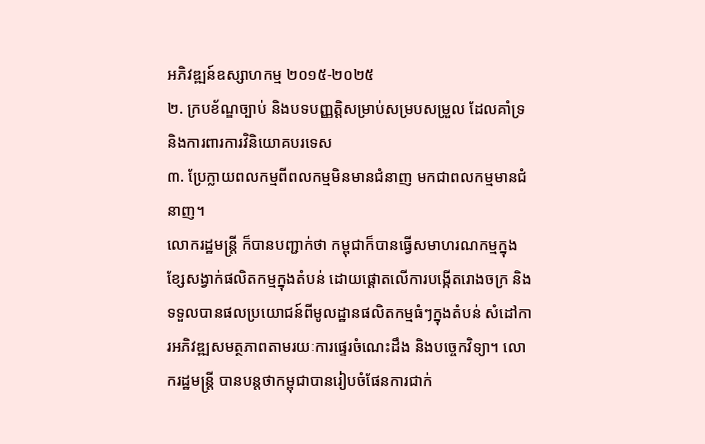អភិវឌ្ឍន៍ឧស្សាហកម្ម ២០១៥-២០២៥
២. ក្របខ័ណ្ឌច្បាប់ និងបទបញ្ញត្តិសម្រាប់សម្របសម្រួល ដែលគាំទ្រ និងការពារការវិនិយោគបរទេស
៣. ប្រែក្លាយពលកម្មពីពលកម្មមិនមានជំនាញ មកជាពលកម្មមានជំនាញ។
លោករដ្ឋមន្រ្តី ក៏បានបញ្ជាក់ថា កម្ពុជាក៏បានធ្វើសមាហរណកម្មក្នុងខ្សែសង្វាក់ផលិតកម្មក្នុងតំបន់ ដោយផ្ដោតលើការបង្កើតរោងចក្រ និងទទួលបានផលប្រយោជន៍ពីមូលដ្ឋានផលិតកម្មធំៗក្នុងតំបន់ សំដៅការអភិវឌ្ឍសមត្ថភាពតាមរយៈការផ្ទេរចំណេះដឹង និងបច្ចេកវិទ្យា។ លោករដ្ឋមន្រ្តី បានបន្តថាកម្ពុជាបានរៀបចំផែនការជាក់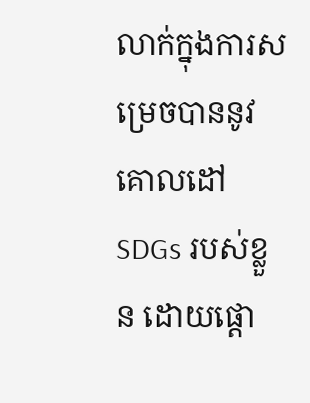លាក់ក្នុងការសម្រេចបាននូវគោលដៅ SDGs របស់ខ្លួន ដោយផ្ដោ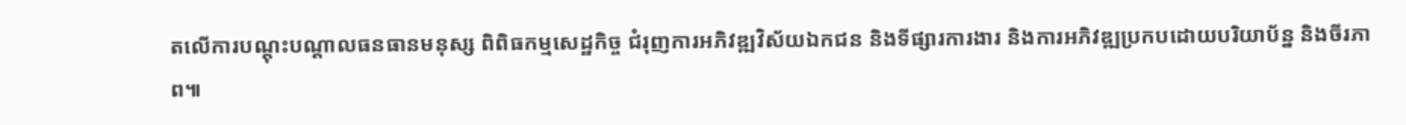តលើការបណ្ដុះបណ្ដាលធនធានមនុស្ស ពិពិធកម្មសេដ្ឋកិច្ច ជំរុញការអភិវឌ្ឍវិស័យឯកជន និងទីផ្សារការងារ និងការអភិវឌ្ឍប្រកបដោយបរិយាប័ន្ន និងចីរភាព៕